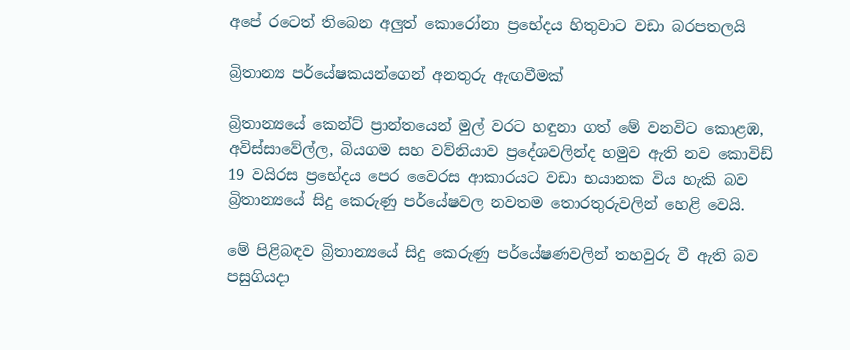අපේ රටෙත් තිබෙන අලුත් කොරෝනා ප්‍රභේදය හිතුවාට වඩා බරපතලයි

බ්‍රිතාන්‍ය පර්යේෂකයන්ගෙන් අනතුරු ඇඟවීමක්

බ්‍රිතාන්‍යයේ කෙන්ට් ප්‍රාන්තයෙන් මුල් වරට හඳුනා ගත් මේ වනවිට කොළඹ, අවිස්සාවේල්ල, බියගම සහ වව්නියාව ප්‍රදේශවලින්ද හමුව ඇති නව කොවිඩ් 19 වයිරස ප්‍රභේදය පෙර වෛරස ආකාරයට වඩා භයානක විය හැකි බව බ්‍රිතාන්‍යයේ සිදු කෙරුණු පර්යේෂවල නවතම තොරතුරුවලින් හෙළි වෙයි.

මේ පිළිබඳව බ්‍රිතාන්‍යයේ සිදු කෙරුණු පර්යේෂණවලින් තහවුරු වී ඇති බව පසුගියදා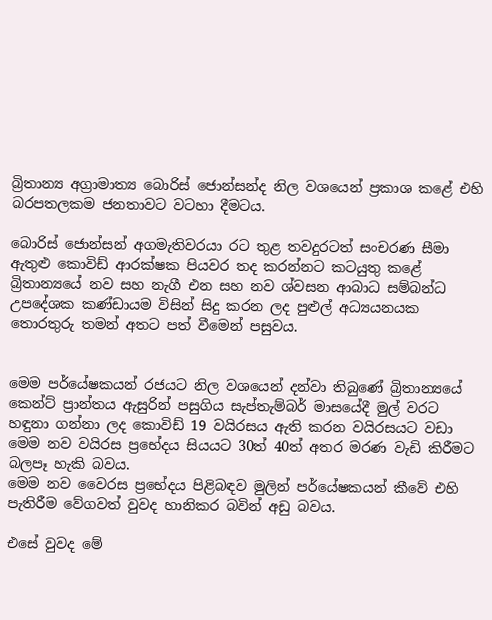බ්‍රිතාන්‍ය අග්‍රාමාත්‍ය බොරිස් ජොන්සන්ද නිල වශයෙන් ප්‍රකාශ කළේ එහි බරපතලකම ජනතාවට වටහා දීමටය.

බොරිස් ජොන්සන් අගමැතිවරයා රට තුළ තවදුරටත් සංචරණ සීමා ඇතුළු කොවිඩ් ආරක්ෂක පියවර තද කරන්නට කටයුතු කළේ බ්‍රිතාන්‍යයේ නව සහ නැගී එන සහ නව ශ්වසන ආබාධ සම්බන්ධ උපදේශක කණ්ඩායම විසින් සිදු කරන ලද පුළුල් අධ්‍යයනයක තොරතුරු තමන් අතට පත් වීමෙන් පසුවය.


මෙම පර්යේෂකයන් රජයට නිල වශයෙන් දන්වා තිබුණේ බ්‍රිතාන්‍යයේ කෙන්ට් ප්‍රාන්තය ඇසුරින් පසුගිය සැප්තැම්බර් මාසයේදී මුල් වරට හඳුනා ගන්නා ලද කොවිඩ් 19 වයිරසය ඇති කරන වයිරසයට වඩා මෙම නව වයිරස ප්‍රභේදය සියයට 30ත් 40ත් අතර මරණ වැඩි කිරීමට බලපෑ හැකි බවය.
මෙම නව වෛරස ප්‍රභේදය පිළිබඳව මුලින් පර්යේෂකයන් කීවේ එහි පැතිරීම වේගවත් වුවද හානිකර බවින් අඩු බවය.

එසේ වුවද මේ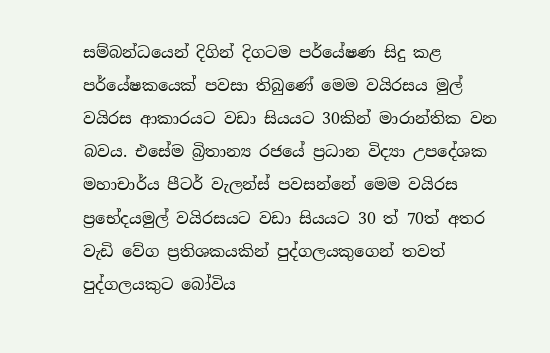සම්බන්ධයෙන් දිගින් දිගටම පර්යේෂණ සිදු කළ පර්යේෂකයෙක් පවසා තිබුණේ මෙම වයිරසය මුල් වයිරස ආකාරයට වඩා සියයට 30කින් මාරාන්තික වන බවය. එසේම බ්‍රිතාන්‍ය රජයේ ප්‍රධාන විද්‍යා උපදේශක මහාචාර්ය පීටර් වැලන්ස් පවසන්නේ මෙම වයිරස ප්‍ර‍භේදයමුල් වයිරසයට වඩා සියයට 30 ත් 70ත් අතර වැඩි වේග ප්‍රතිශකයකින් පුද්ගලයකුගෙන් තවත් පුද්ගලයකුට බෝවිය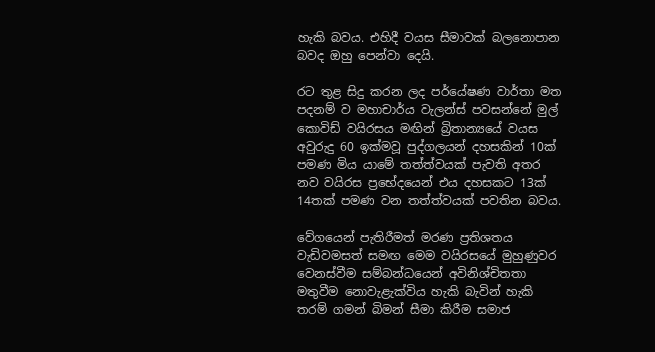හැකි බවය. එහිදී වයස සීමාවක් බලනොපාන බවද ඔහු පෙන්වා දෙයි.

රට තුළ සිදු කරන ලද පර්යේෂණ වාර්තා මත පදනම් ව මහාචාර්ය වැලන්ස් පවසන්නේ මුල් කොවිඩ් වයිරසය මඟින් බ්‍රිතාන්‍යයේ වයස අවුරුදු 60 ඉක්මවූ පුද්ගලයන් දහසකින් 10ක් පමණ මිය යාමේ තත්ත්වයක් පැවති අතර නව වයිරස ප්‍රභේදයෙන් එය දහසකට 13ක් 14තක් පමණ වන තත්ත්වයක් පවතින බවය.

වේගයෙන් පැතිරීමත් මරණ ප්‍රතිශතය වැඩිවමසත් සමඟ මෙම වයිරසයේ මුහුණුවර වෙනස්වීම සම්බන්ධයෙන් අවිනිශ්චිතතා මතුවීම නොවැළැක්විය හැකි බැවින් හැකි තරම් ගමන් බිමන් සීමා කිරීම සමාජ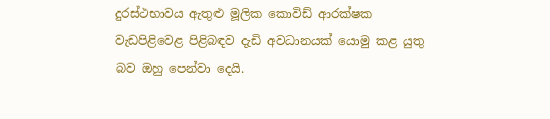දුරස්ථභාවය ඇතුළු මූලික කොවිඩ් ආරක්ෂක වැඩපිළිවෙළ පිළිබඳව දැඩි අවධානයක් යොමු කළ යුතු බව ඔහු පෙන්වා දෙයි.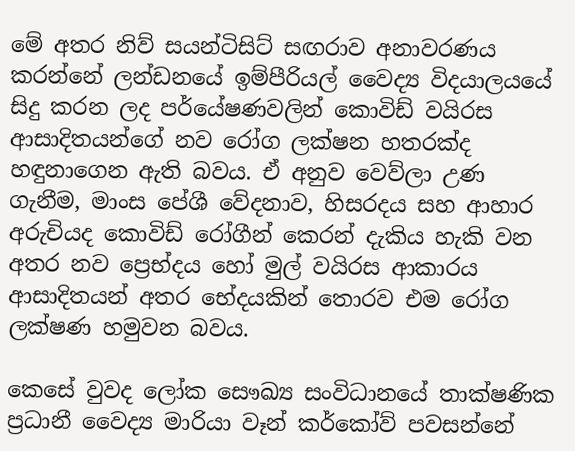මේ අතර නිව් සයන්ටිසිට් සඟරාව අනාවරණය කරන්නේ ලන්ඩනයේ ඉම්පීරියල් වෛද්‍ය විදයාලයයේ සිදු කරන ලද පර්යේෂණවලින් කොවිඩ් වයිරස ආසාදිතයන්ගේ නව රෝග ලක්ෂන හතරක්ද හඳුනාගෙන ඇති බවය. ඒ අනුව වෙව්ලා උණ ගැනීම, මාංස පේශී වේදනාව, හිසරදය සහ ආහාර අරුචියද කොවිඩ් රෝගීන් කෙරන් දැකිය හැකි වන අතර නව ප්‍රෙභ්දය හෝ මුල් වයිරස ආකාරය ආසාදිතයන් අතර භේදයකින් තොරව එම රෝග ලක්ෂණ හමුවන බවය.

කෙසේ වුවද ලෝක සෞඛ්‍ය සංවිධානයේ තාක්ෂණික ප්‍රධානී වෛද්‍ය මාරියා වෑන් කර්කෝව් පවසන්නේ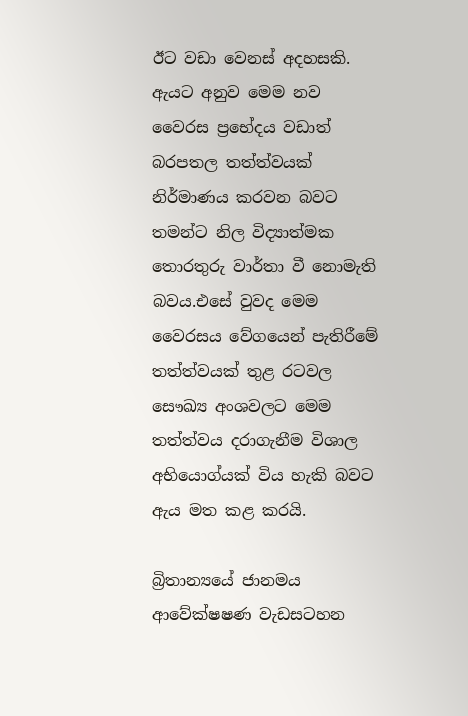ඊට වඩා වෙනස් අදහසකි. ඇයට අනුව මෙම නව වෛරස ප්‍රභේදය වඩාත් බරපතල තත්ත්වයක් නිර්මාණය කරවන බවට තමන්ට නිල විද්‍යාත්මක තොරතුරු වාර්තා වී නොමැති බවය.එසේ වුවද මෙම වෛරසය වේගයෙන් පැතිරීමේ තත්ත්වයක් තුළ රටවල සෞඛ්‍ය අංශවලට මෙම තත්ත්වය දරාගැනීම විශාල අභියොග්යක් විය හැකි බවට ඇය මත කළ කරයි.

බ්‍රිතාන්‍යයේ ජානමය ආවේක්ෂෂණ වැඩසටහන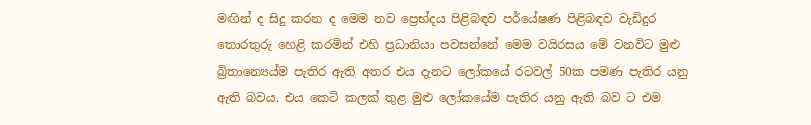මඟින් ද සිදු කරන ද මෙම නව ප්‍රෙභ්දය පිළිබඳව පර්යේෂණ පිළිබඳව වැඩිදුර තොරතුරු හෙළි කරමින් එහි ප්‍රධානියා පවසන්නේ මෙම වයිරසය මේ වනවිට මුළු බ්‍රිතාන්‍යෙය්ම පැතිර ඇති අතර එය දැනට ලෝකයේ රටවල් 50ක පමණ පැතිර යනු ඇති බවය. එය කෙටි කලක් තුළ මුළු ලෝකයේම පැතිර යනු ඇති බව ට එම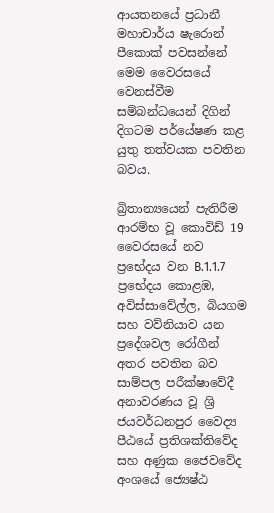ආයතනයේ ප්‍රධානී මහාචාර්ය ෂැරොන් පීකොක් පවසන්නේ මෙම වෛරසයේ වෙනස්වීම සම්බන්ධයෙන් දිගින් දිගටම පර්යේෂණ කළ යුතු තත්වයක පවතින බවය.

බ්‍රිතාන්‍යයෙන් පැතිරීම ආරම්භ වූ කොවිඩ් 19 වෛරසයේ නව ප්‍රභේදය වන B.1.1.7 ප්‍රභේදය කොළඹ, අවිස්සාවේල්ල, බියගම සහ වව්නියාව යන ප්‍රදේශවල රෝගීන් අතර පවතින බව සාම්පල පරීක්ෂාවේදී අනාවරණය වූ ශ්‍රි ජයවර්ධනපුර වෛද්‍ය පීඨයේ ප්‍රතිශක්තිවේද සහ අණුක ජෛවවේද අංශයේ ජ්‍යෙෂ්ඨ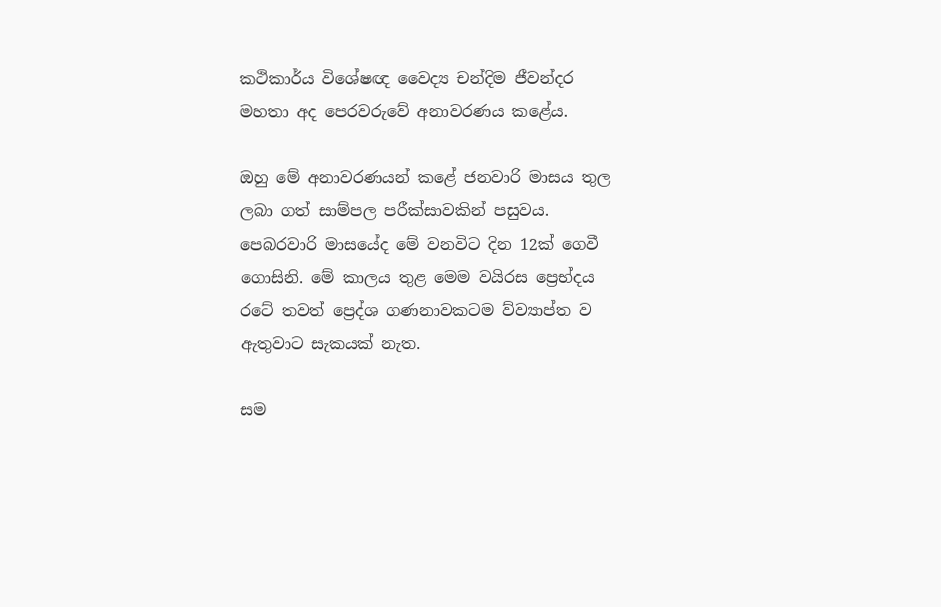කථිකාර්ය විශේෂඥ වෛද්‍ය චන්දිම ජීවන්දර මහතා අද පෙරවරුවේ අනාවරණය කළේය.

ඔහු මේ අනාවරණයන් කළේ ජනවාරි මාසය තුල ලබා ගත් සාම්පල පරීක්සාවකින් පසුවය. පෙබරවාරි මාසයේද මේ වනවිට දින 12ක් ගෙවී ගොසිනි. මේ කාලය තුළ මෙම වයිරස ප්‍රෙභ්දය රටේ තවත් ප්‍රෙද්ශ ගණනාවකටම ව්ව්‍යාප්ත ව ඇතුවාට සැකයක් නැත.

සම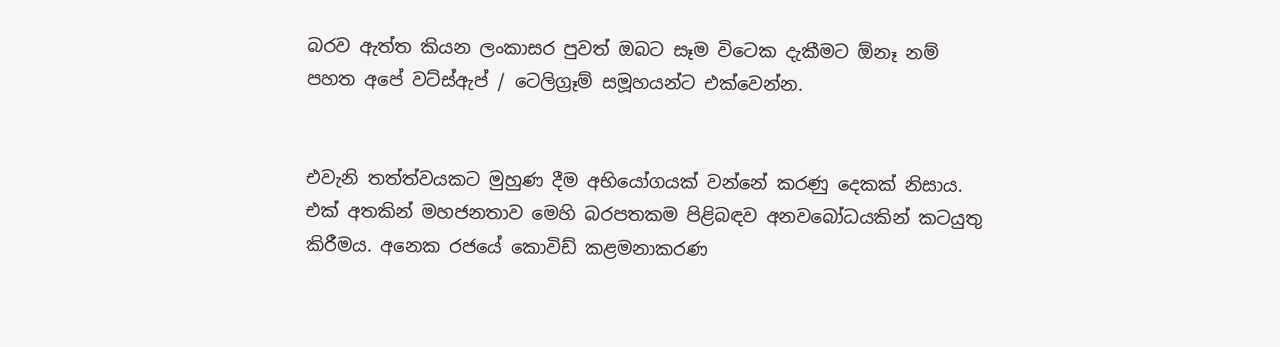බරව ඇත්ත කියන ලංකාසර පුවත් ඔබට සෑම විටෙක දැකීමට ඕනෑ නම් පහත අපේ වට්ස්ඇප් / ටෙලිග්‍රෑම් සමූහයන්ට එක්වෙන්න.


එවැනි තත්ත්වයකට මුහුණ දීම අභියෝගයක් වන්නේ කරණු දෙකක් නිසාය. එක් අතකින් මහජනතාව මෙහි බරපතකම පිළිබඳව අනවබෝධයකින් කටයුතු කිරීමය. අනෙක රජයේ කොවිඩ් කළමනාකරණ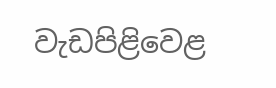වැඩපිළිවෙළ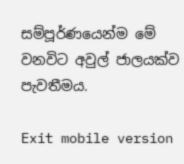සම්පූර්ණයෙන්ම මේ වනවිට අවුල් ජාලයක්ව පැවතීමය.

Exit mobile version